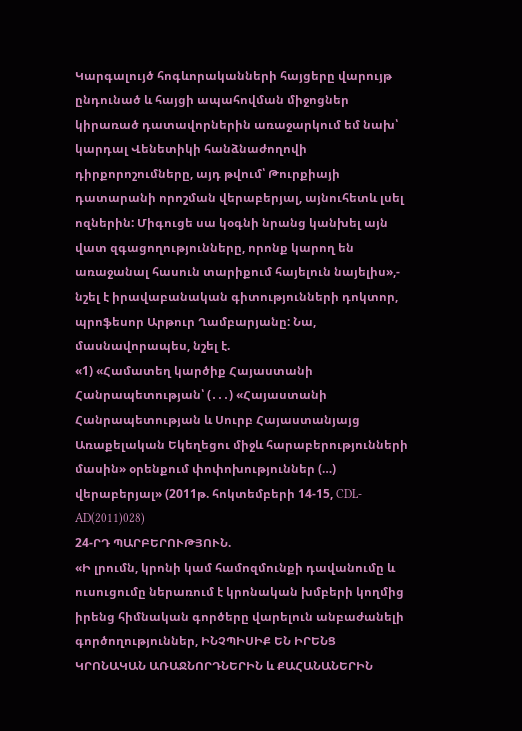Կարգալույծ հոգևորականների հայցերը վարույթ ընդունած և հայցի ապահովման միջոցներ կիրառած դատավորներին առաջարկում եմ նախ՝ կարդալ Վենետիկի հանձնաժողովի դիրքորոշումները, այդ թվում՝ Թուրքիայի դատարանի որոշման վերաբերյալ, այնուհետև լսել ոզներին: Միգուցե սա կօգնի նրանց կանխել այն վատ զգացողությունները, որոնք կարող են առաջանալ հասուն տարիքում հայելուն նայելիս»,- նշել է իրավաբանական գիտությունների դոկտոր, պրոֆեսոր Արթուր Ղամբարյանը: Նա, մասնավորապես, նշել է.
«1) «Համատեղ կարծիք Հայաստանի Հանրապետության՝ (․․․) «Հայաստանի Հանրապետության և Սուրբ Հայաստանյայց Առաքելական Եկեղեցու միջև հարաբերությունների մասին» օրենքում փոփոխություններ (…) վերաբերյալ» (2011թ. հոկտեմբերի 14-15, CDL-AD(2011)028)
24-ՐԴ ՊԱՐԲԵՐՈՒԹՅՈՒՆ.
«Ի լրումն, կրոնի կամ համոզմունքի դավանումը և ուսուցումը ներառում է կրոնական խմբերի կողմից իրենց հիմնական գործերը վարելուն անբաժանելի գործողություններ, ԻՆՉՊԻՍԻՔ ԵՆ ԻՐԵՆՑ ԿՐՈՆԱԿԱՆ ԱՌԱՋՆՈՐԴՆԵՐԻՆ և ՔԱՀԱՆԱՆԵՐԻՆ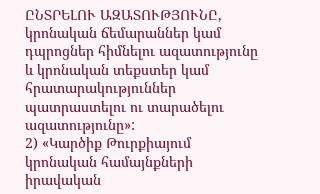ԸՆՏՐԵԼՈՒ ԱԶԱՏՈՒԹՅՈՒՆԸ, կրոնական ճեմարաններ կամ դպրոցներ հիմնելու ազատությունը և կրոնական տեքստեր կամ հրատարակություններ պատրաստելու ու տարածելու ազատությունը»:
2) «Կարծիք Թուրքիայում կրոնական համայնքների իրավական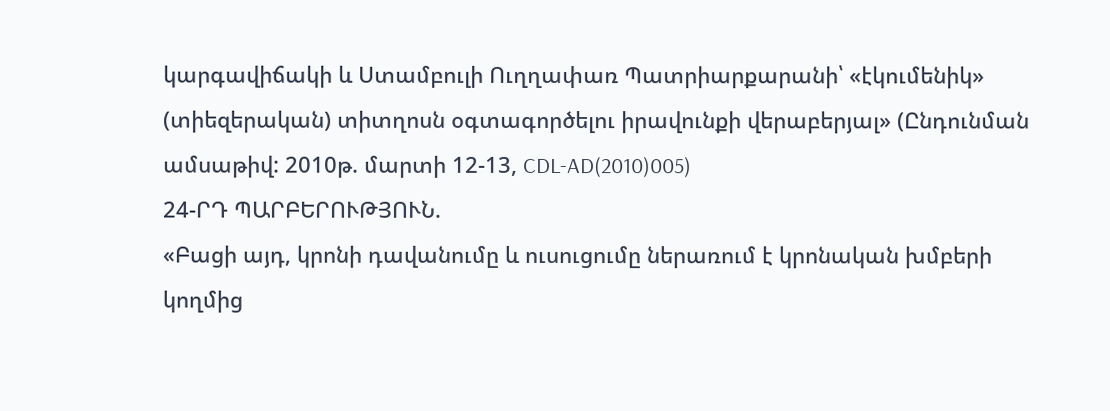կարգավիճակի և Ստամբուլի Ուղղափառ Պատրիարքարանի՝ «էկումենիկ» (տիեզերական) տիտղոսն օգտագործելու իրավունքի վերաբերյալ» (Ընդունման ամսաթիվ: 2010թ. մարտի 12-13, CDL-AD(2010)005)
24-ՐԴ ՊԱՐԲԵՐՈՒԹՅՈՒՆ.
«Բացի այդ, կրոնի դավանումը և ուսուցումը ներառում է կրոնական խմբերի կողմից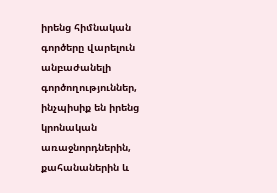իրենց հիմնական գործերը վարելուն անբաժանելի գործողություններ, ինչպիսիք են իրենց կրոնական առաջնորդներին, քահանաներին և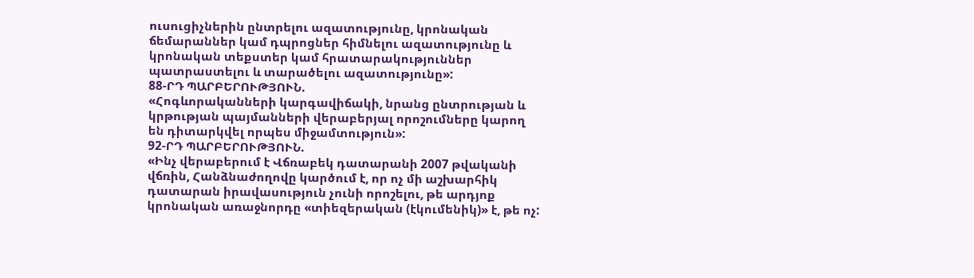ուսուցիչներին ընտրելու ազատությունը, կրոնական ճեմարաններ կամ դպրոցներ հիմնելու ազատությունը և կրոնական տեքստեր կամ հրատարակություններ պատրաստելու և տարածելու ազատությունը»:
88-ՐԴ ՊԱՐԲԵՐՈՒԹՅՈՒՆ.
«Հոգևորականների կարգավիճակի, նրանց ընտրության և կրթության պայմանների վերաբերյալ որոշումները կարող են դիտարկվել որպես միջամտություն»:
92-ՐԴ ՊԱՐԲԵՐՈՒԹՅՈՒՆ.
«Ինչ վերաբերում է Վճռաբեկ դատարանի 2007 թվականի վճռին, Հանձնաժողովը կարծում է, որ ոչ մի աշխարհիկ դատարան իրավասություն չունի որոշելու, թե արդյոք կրոնական առաջնորդը «տիեզերական (էկումենիկ)» է, թե ոչ: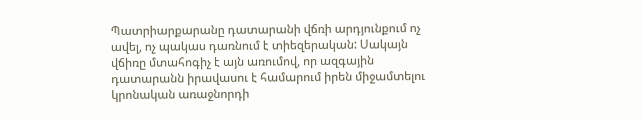Պատրիարքարանը դատարանի վճռի արդյունքում ոչ ավել, ոչ պակաս դառնում է տիեզերական: Սակայն վճիռը մտահոգիչ է այն առումով, որ ազգային դատարանն իրավասու է համարում իրեն միջամտելու կրոնական առաջնորդի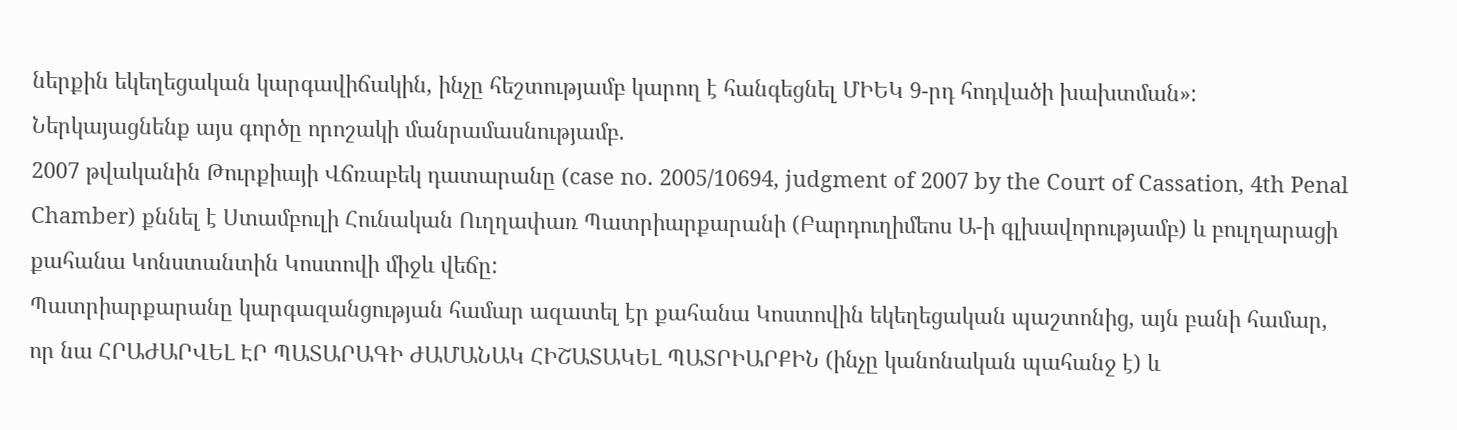ներքին եկեղեցական կարգավիճակին, ինչը հեշտությամբ կարող է հանգեցնել ՄԻԵԿ 9-րդ հոդվածի խախտման»:
Ներկայացնենք այս գործը որոշակի մանրամասնությամբ.
2007 թվականին Թուրքիայի Վճռաբեկ դատարանը (case no. 2005/10694, judgment of 2007 by the Court of Cassation, 4th Penal Chamber) քննել է Ստամբուլի Հունական Ուղղափառ Պատրիարքարանի (Բարդուղիմեոս Ա-ի գլխավորությամբ) և բուլղարացի քահանա Կոնստանտին Կոստովի միջև վեճը:
Պատրիարքարանը կարգազանցության համար ազատել էր քահանա Կոստովին եկեղեցական պաշտոնից, այն բանի համար, որ նա ՀՐԱԺԱՐՎԵԼ ԷՐ ՊԱՏԱՐԱԳԻ ԺԱՄԱՆԱԿ ՀԻՇԱՏԱԿԵԼ ՊԱՏՐԻԱՐՔԻՆ (ինչը կանոնական պահանջ է) և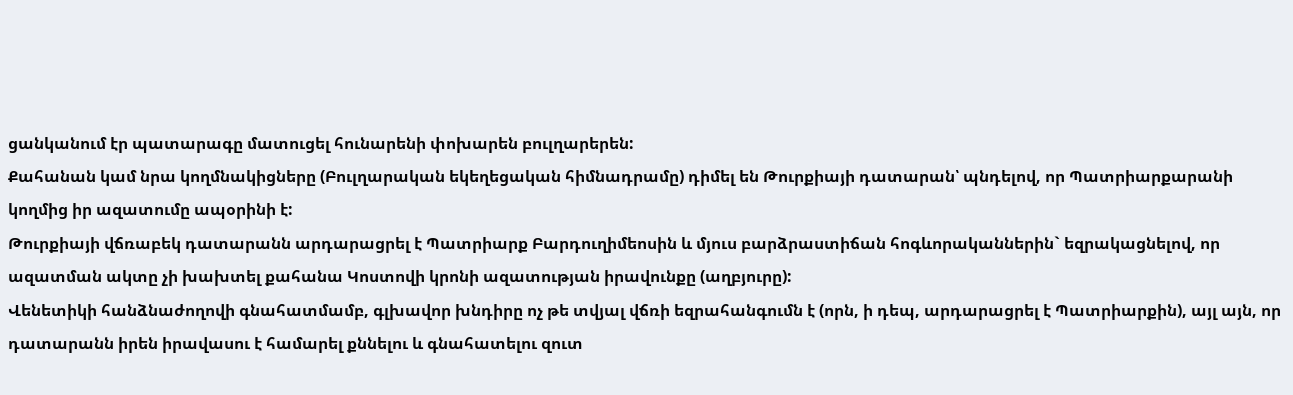ցանկանում էր պատարագը մատուցել հունարենի փոխարեն բուլղարերեն:
Քահանան կամ նրա կողմնակիցները (Բուլղարական եկեղեցական հիմնադրամը) դիմել են Թուրքիայի դատարան՝ պնդելով, որ Պատրիարքարանի կողմից իր ազատումը ապօրինի է:
Թուրքիայի վճռաբեկ դատարանն արդարացրել է Պատրիարք Բարդուղիմեոսին և մյուս բարձրաստիճան հոգևորականներին` եզրակացնելով, որ ազատման ակտը չի խախտել քահանա Կոստովի կրոնի ազատության իրավունքը (աղբյուրը):
Վենետիկի հանձնաժողովի գնահատմամբ, գլխավոր խնդիրը ոչ թե տվյալ վճռի եզրահանգումն է (որն, ի դեպ, արդարացրել է Պատրիարքին), այլ այն, որ դատարանն իրեն իրավասու է համարել քննելու և գնահատելու զուտ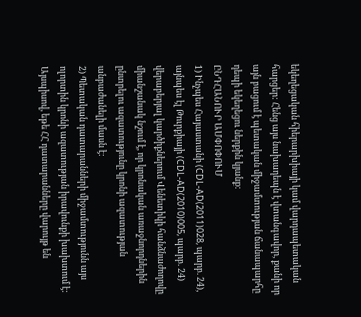եկեղեցական հիերարխիայի կամ վարդապետական հարցեր: Հենց այս նախադեպն է վտանգավոր, քանի որ այն բացում է պետական միջամտության ճանապարհը դեպի եկեղեցու ներքին կյանք:
ԸՆԴՀԱՆՈՒՐ ԱՄՓՈՓՈՒՄ
1) Ինչպես Հայաստանի (CDL-AD(2011)028, պարբ. 24), այնպես էլ Թուրքիայի (CDL-AD(2010)005, պարբ. 24) վերաբերյալ կարծիքներում Վենետիկի հանձնաժողովը միանշանակ նշում է, որ կրոնական առաջնորդներին ընտրելու ազատությունը կրոնի ազատության անբաժանելի մասն է:
2) Պետական դատարանների միջամտությունն այս ոլորտին կրոնի ազատության իրավունքի խախտում է:
Այսպիսով, եթե ՀՀ դատարանները վարույթ են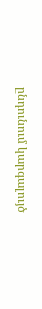ընդունում կարգալույծ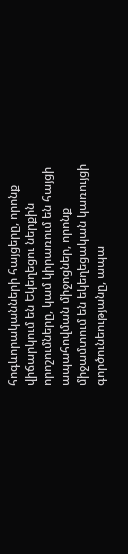հոգևորականների հայցերը, որոնք վիճարկում են Եկեղեցու ներքին որոշումները, կամ կիրառում են հայցի ապահովման միջոցներ, որոնք միջամտում են եկեղեցական կառույցի գործունեությանը, ապա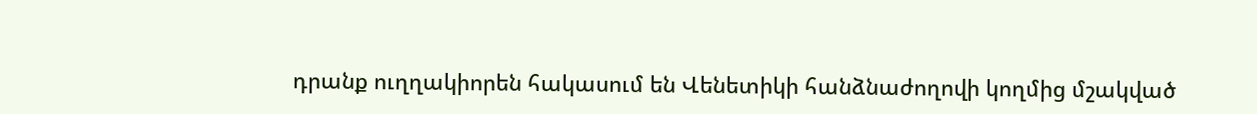դրանք ուղղակիորեն հակասում են Վենետիկի հանձնաժողովի կողմից մշակված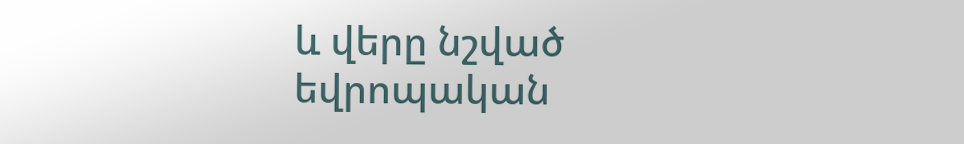և վերը նշված եվրոպական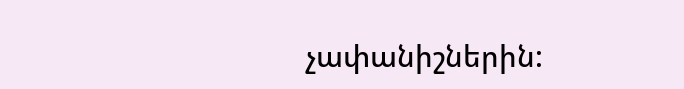չափանիշներին: